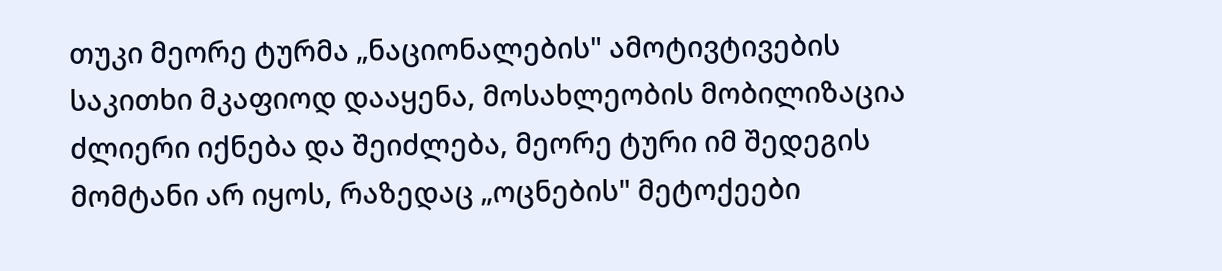თუკი მეორე ტურმა „ნაციონალების" ამოტივტივების საკითხი მკაფიოდ დააყენა, მოსახლეობის მობილიზაცია ძლიერი იქნება და შეიძლება, მეორე ტური იმ შედეგის მომტანი არ იყოს, რაზედაც „ოცნების" მეტოქეები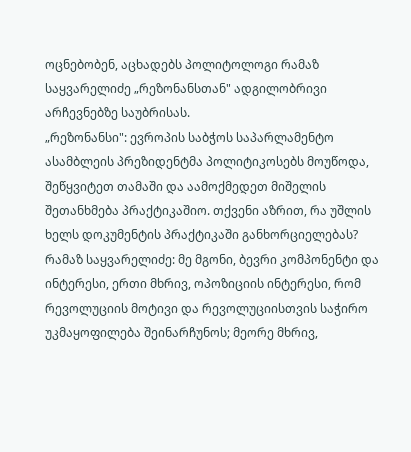ოცნებობენ, აცხადებს პოლიტოლოგი რამაზ საყვარელიძე „რეზონანსთან" ადგილობრივი არჩევნებზე საუბრისას.
„რეზონანსი": ევროპის საბჭოს საპარლამენტო ასამბლეის პრეზიდენტმა პოლიტიკოსებს მოუწოდა, შეწყვიტეთ თამაში და აამოქმედეთ მიშელის შეთანხმება პრაქტიკაშიო. თქვენი აზრით, რა უშლის ხელს დოკუმენტის პრაქტიკაში განხორციელებას?
რამაზ საყვარელიძე: მე მგონი, ბევრი კომპონენტი და ინტერესი, ერთი მხრივ, ოპოზიციის ინტერესი, რომ რევოლუციის მოტივი და რევოლუციისთვის საჭირო უკმაყოფილება შეინარჩუნოს; მეორე მხრივ,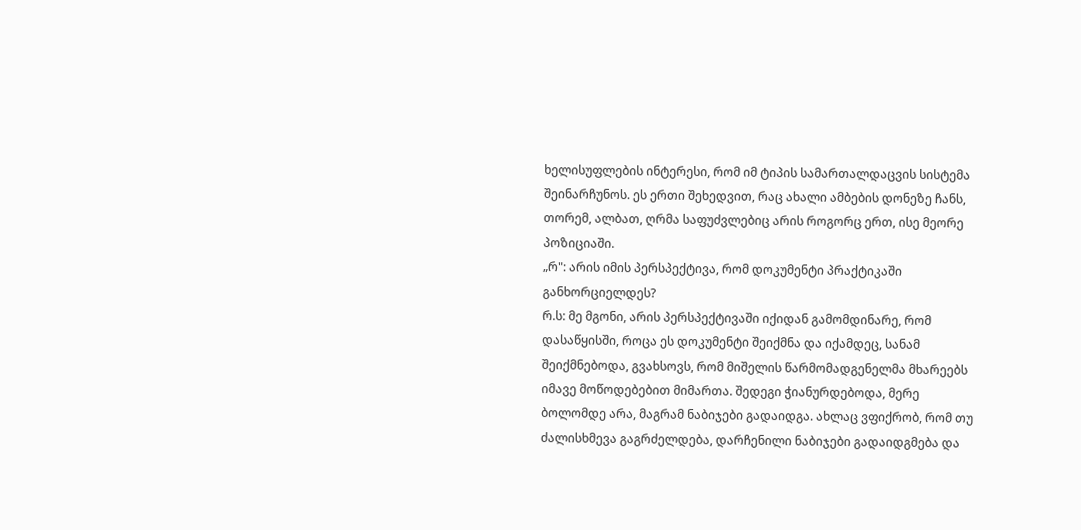ხელისუფლების ინტერესი, რომ იმ ტიპის სამართალდაცვის სისტემა შეინარჩუნოს. ეს ერთი შეხედვით, რაც ახალი ამბების დონეზე ჩანს, თორემ, ალბათ, ღრმა საფუძვლებიც არის როგორც ერთ, ისე მეორე პოზიციაში.
„რ": არის იმის პერსპექტივა, რომ დოკუმენტი პრაქტიკაში განხორციელდეს?
რ.ს: მე მგონი, არის პერსპექტივაში იქიდან გამომდინარე, რომ დასაწყისში, როცა ეს დოკუმენტი შეიქმნა და იქამდეც, სანამ შეიქმნებოდა, გვახსოვს, რომ მიშელის წარმომადგენელმა მხარეებს იმავე მოწოდებებით მიმართა. შედეგი ჭიანურდებოდა, მერე ბოლომდე არა, მაგრამ ნაბიჯები გადაიდგა. ახლაც ვფიქრობ, რომ თუ ძალისხმევა გაგრძელდება, დარჩენილი ნაბიჯები გადაიდგმება და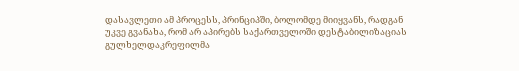დასავლეთი ამ პროცესს, პრინციპში, ბოლომდე მიიყვანს, რადგან უკვე გვანახა, რომ არ აპირებს საქართველოში დესტაბილიზაციას გულხელდაკრეფილმა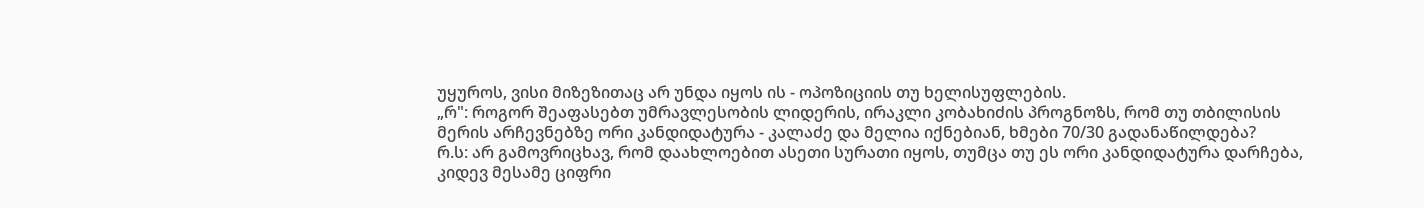უყუროს, ვისი მიზეზითაც არ უნდა იყოს ის - ოპოზიციის თუ ხელისუფლების.
„რ": როგორ შეაფასებთ უმრავლესობის ლიდერის, ირაკლი კობახიძის პროგნოზს, რომ თუ თბილისის მერის არჩევნებზე ორი კანდიდატურა - კალაძე და მელია იქნებიან, ხმები 70/30 გადანაწილდება?
რ.ს: არ გამოვრიცხავ, რომ დაახლოებით ასეთი სურათი იყოს, თუმცა თუ ეს ორი კანდიდატურა დარჩება, კიდევ მესამე ციფრი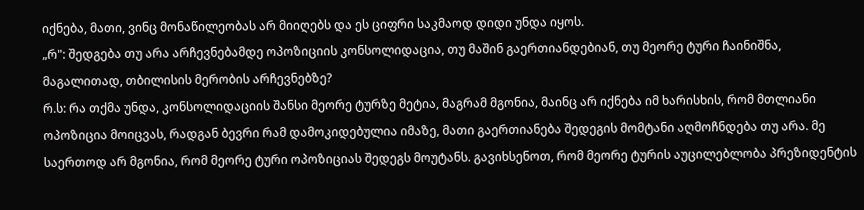იქნება, მათი, ვინც მონაწილეობას არ მიიღებს და ეს ციფრი საკმაოდ დიდი უნდა იყოს.
„რ": შედგება თუ არა არჩევნებამდე ოპოზიციის კონსოლიდაცია, თუ მაშინ გაერთიანდებიან, თუ მეორე ტური ჩაინიშნა, მაგალითად, თბილისის მერობის არჩევნებზე?
რ.ს: რა თქმა უნდა, კონსოლიდაციის შანსი მეორე ტურზე მეტია, მაგრამ მგონია, მაინც არ იქნება იმ ხარისხის, რომ მთლიანი ოპოზიცია მოიცვას, რადგან ბევრი რამ დამოკიდებულია იმაზე, მათი გაერთიანება შედეგის მომტანი აღმოჩნდება თუ არა. მე საერთოდ არ მგონია, რომ მეორე ტური ოპოზიციას შედეგს მოუტანს. გავიხსენოთ, რომ მეორე ტურის აუცილებლობა პრეზიდენტის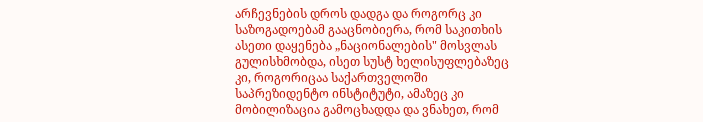არჩევნების დროს დადგა და როგორც კი საზოგადოებამ გააცნობიერა, რომ საკითხის ასეთი დაყენება „ნაციონალების" მოსვლას გულისხმობდა, ისეთ სუსტ ხელისუფლებაზეც კი, როგორიცაა საქართველოში საპრეზიდენტო ინსტიტუტი, ამაზეც კი მობილიზაცია გამოცხადდა და ვნახეთ, რომ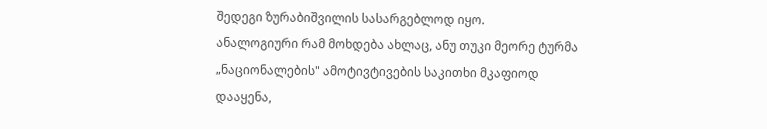შედეგი ზურაბიშვილის სასარგებლოდ იყო.
ანალოგიური რამ მოხდება ახლაც, ანუ თუკი მეორე ტურმა „ნაციონალების" ამოტივტივების საკითხი მკაფიოდ დააყენა,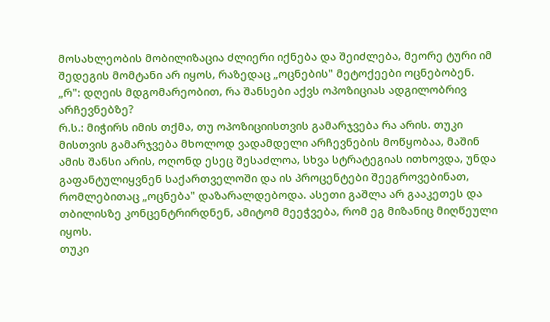მოსახლეობის მობილიზაცია ძლიერი იქნება და შეიძლება, მეორე ტური იმ შედეგის მომტანი არ იყოს, რაზედაც „ოცნების" მეტოქეები ოცნებობენ.
„რ": დღეის მდგომარეობით, რა შანსები აქვს ოპოზიციას ადგილობრივ არჩევნებზე?
რ.ს.: მიჭირს იმის თქმა, თუ ოპოზიციისთვის გამარჯვება რა არის. თუკი მისთვის გამარჯვება მხოლოდ ვადამდელი არჩევნების მოწყობაა, მაშინ ამის შანსი არის, ოღონდ ესეც შესაძლოა, სხვა სტრატეგიას ითხოვდა, უნდა გაფანტულიყვნენ საქართველოში და ის პროცენტები შეეგროვებინათ, რომლებითაც „ოცნება" დაზარალდებოდა. ასეთი გაშლა არ გააკეთეს და თბილისზე კონცენტრირდნენ, ამიტომ მეეჭვება, რომ ეგ მიზანიც მიღწეული იყოს.
თუკი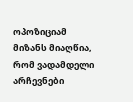ოპოზიციამ მიზანს მიაღწია, რომ ვადამდელი არჩევნები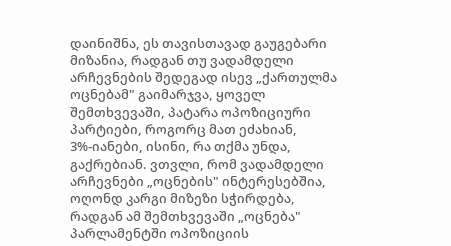დაინიშნა, ეს თავისთავად გაუგებარი მიზანია, რადგან თუ ვადამდელი არჩევნების შედეგად ისევ „ქართულმა ოცნებამ" გაიმარჯვა, ყოველ შემთხვევაში, პატარა ოპოზიციური პარტიები, როგორც მათ ეძახიან, 3%-იანები, ისინი, რა თქმა უნდა, გაქრებიან. ვთვლი, რომ ვადამდელი არჩევნები „ოცნების" ინტერესებშია, ოღონდ კარგი მიზეზი სჭირდება, რადგან ამ შემთხვევაში „ოცნება" პარლამენტში ოპოზიციის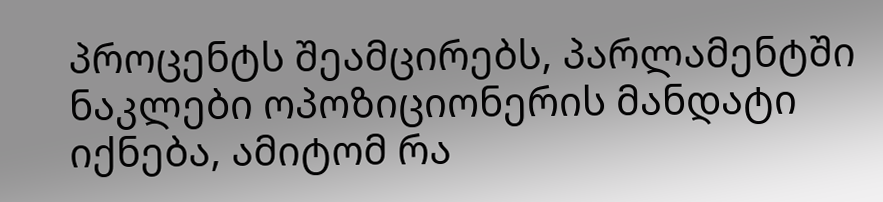პროცენტს შეამცირებს, პარლამენტში ნაკლები ოპოზიციონერის მანდატი იქნება, ამიტომ რა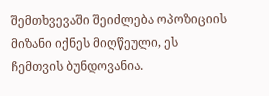შემთხვევაში შეიძლება ოპოზიციის მიზანი იქნეს მიღწეული, ეს ჩემთვის ბუნდოვანია.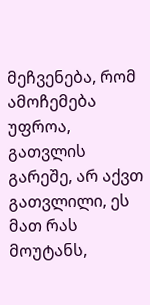მეჩვენება, რომ ამოჩემება უფროა, გათვლის გარეშე, არ აქვთ გათვლილი, ეს მათ რას მოუტანს,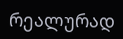რეალურად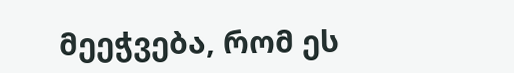მეეჭვება, რომ ეს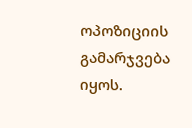ოპოზიციის გამარჯვება იყოს.